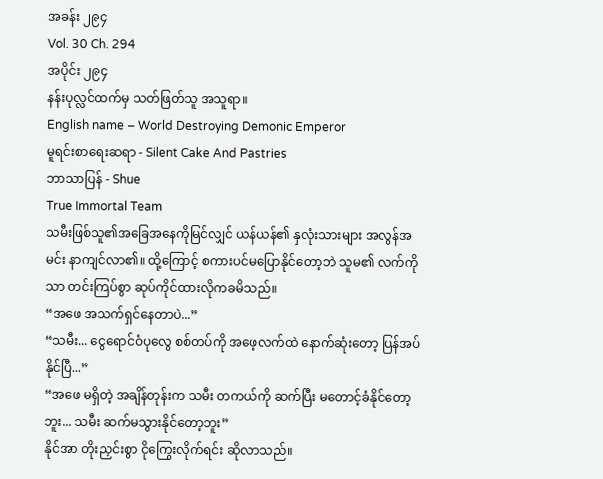အခန်း ၂၉၄
Vol. 30 Ch. 294
အပိုင်း ၂၉၄
နန်းပုလ္လင်ထက်မှ သတ်ဖြတ်သူ အသူရာ။
English name – World Destroying Demonic Emperor
မူရင်းစာရေးဆရာ - Silent Cake And Pastries
ဘာသာပြန် - Shue
True Immortal Team
သမီးဖြစ်သူ၏အခြေအနေကိုမြင်လျှင် ယန်ယန်၏ နှလုံးသားများ အလွန်အမင်း နာကျင်လာ၏။ ထို့ကြောင့် စကားပင်မပြောနိုင်တော့ဘဲ သူမ၏ လက်ကိုသာ တင်းကြပ်စွာ ဆုပ်ကိုင်ထားလိုကခမိသည်။
“အဖေ အသက်ရှင်နေတာပဲ...”
“သမီး... ငွေရောင်ဝံပုလွေ စစ်တပ်ကို အဖေ့လက်ထဲ နောက်ဆုံးတော့ ပြန်အပ်နိုင်ပြီ...”
“အဖေ မရှိတဲ့ အချိန်တုန်းက သမီး တကယ်ကို ဆက်ပြီး မတောင့်ခံနိုင်တော့ဘူး... သမီး ဆက်မသွားနိုင်တော့ဘူး”
နိုင်အာ တိုးညှင်းစွာ ငိုကြွေးလိုက်ရင်း ဆိုလာသည်။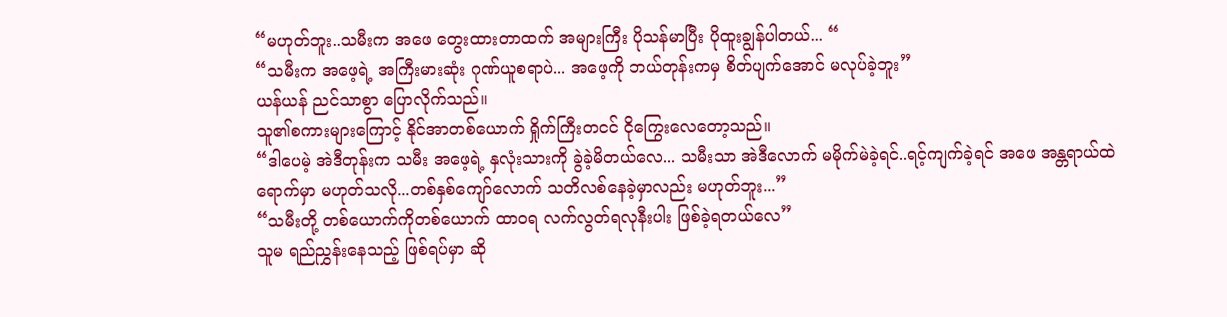“မဟုတ်ဘူး..သမီးက အဖေ တွေးထားတာထက် အများကြီး ပိုသန်မာပြီး ပိုထူးချွန်ပါတယ်... “
“သမီးက အဖေ့ရဲ့ အကြီးမားဆုံး ဂုဏ်ယူစရာပဲ... အဖေ့ကို ဘယ်တုန်းကမှ စိတ်ပျက်အောင် မလုပ်ခဲ့ဘူး”
ယန်ယန် ညင်သာစွာ ပြောလိုက်သည်။
သူ၏စကားများကြောင့် နိုင်အာတစ်ယောက် ရှိုက်ကြီးတငင် ငိုကြွေးလေတော့သည်။
“ဒါပေမဲ့ အဲဒီတုန်းက သမီး အဖေ့ရဲ့ နှလုံးသားကို ခွဲခဲ့မိတယ်လေ... သမီးသာ အဲဒီလောက် မမိုက်မဲခဲ့ရင်..ရင့်ကျက်ခဲ့ရင် အဖေ အန္တရာယ်ထဲ ရောက်မှာ မဟုတ်သလို...တစ်နှစ်ကျော်လောက် သတိလစ်နေခဲ့မှာလည်း မဟုတ်ဘူး...”
“သမီးတို့ တစ်ယောက်ကိုတစ်ယောက် ထာဝရ လက်လွတ်ရလုနီးပါး ဖြစ်ခဲ့ရတယ်လေ”
သူမ ရည်ညွှန်းနေသည့် ဖြစ်ရပ်မှာ ဆို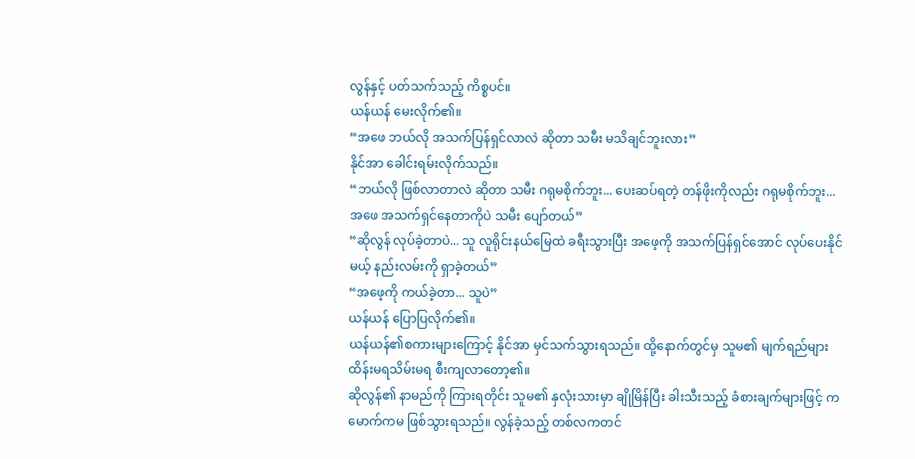လွန်နှင့် ပတ်သက်သည့် ကိစ္စပင်။
ယန်ယန် မေးလိုက်၏။
“အဖေ ဘယ်လို အသက်ပြန်ရှင်လာလဲ ဆိုတာ သမီး မသိချင်ဘူးလား”
နိုင်အာ ခေါင်းရမ်းလိုက်သည်။
“ဘယ်လို ဖြစ်လာတာလဲ ဆိုတာ သမီး ဂရုမစိုက်ဘူး... ပေးဆပ်ရတဲ့ တန်ဖိုးကိုလည်း ဂရုမစိုက်ဘူး... အဖေ အသက်ရှင်နေတာကိုပဲ သမီး ပျော်တယ်”
“ဆိုလွန် လုပ်ခဲ့တာပဲ... သူ လူရိုင်းနယ်မြေထဲ ခရီးသွားပြီး အဖေ့ကို အသက်ပြန်ရှင်အောင် လုပ်ပေးနိုင်မယ့် နည်းလမ်းကို ရှာခဲ့တယ်”
“အဖေ့ကို ကယ်ခဲ့တာ... သူပဲ”
ယန်ယန် ပြောပြလိုက်၏။
ယန်ယန်၏စကားများကြောင့် နိုင်အာ မှင်သက်သွားရသည်။ ထို့နောက်တွင်မှ သူမ၏ မျက်ရည်များ ထိန်းမရသိမ်းမရ စီးကျလာတော့၏။
ဆိုလွန်၏ နာမည်ကို ကြားရတိုင်း သူမ၏ နှလုံးသားမှာ ချိုမြိန်ပြီး ခါးသီးသည့် ခံစားချက်များဖြင့် ကမောက်ကမ ဖြစ်သွားရသည်။ လွန်ခဲ့သည့် တစ်လကတင်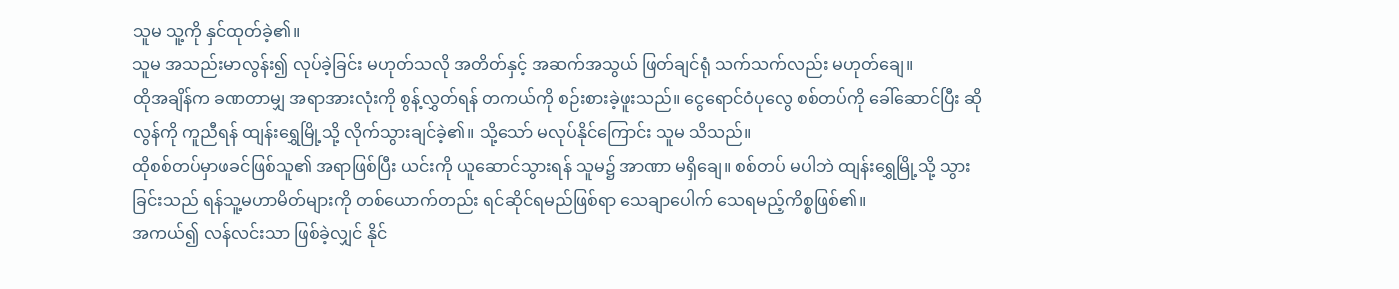သူမ သူ့ကို နှင်ထုတ်ခဲ့၏။
သူမ အသည်းမာလွန်း၍ လုပ်ခဲ့ခြင်း မဟုတ်သလို အတိတ်နှင့် အဆက်အသွယ် ဖြတ်ချင်ရုံ သက်သက်လည်း မဟုတ်ချေ။
ထိုအချိန်က ခဏတာမျှ အရာအားလုံးကို စွန့်လွှတ်ရန် တကယ်ကို စဉ်းစားခဲ့ဖူးသည်။ ငွေရောင်ဝံပုလွေ စစ်တပ်ကို ခေါ်ဆောင်ပြီး ဆိုလွန်ကို ကူညီရန် ထျန်းရွှေမြို့သို့ လိုက်သွားချင်ခဲ့၏။ သို့သော် မလုပ်နိုင်ကြောင်း သူမ သိသည်။
ထိုစစ်တပ်မှာဖခင်ဖြစ်သူ၏ အရာဖြစ်ပြီး ယင်းကို ယူဆောင်သွားရန် သူမ၌ အာဏာ မရှိချေ။ စစ်တပ် မပါဘဲ ထျန်းရွှေမြို့သို့ သွားခြင်းသည် ရန်သူ့မဟာမိတ်များကို တစ်ယောက်တည်း ရင်ဆိုင်ရမည်ဖြစ်ရာ သေချာပေါက် သေရမည့်ကိစ္စဖြစ်၏။
အကယ်၍ လန်လင်းသာ ဖြစ်ခဲ့လျှင် နိုင်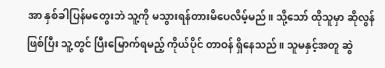အာ နှစ်ခါပြန်မတွေးဘဲ သူ့ကို မသွားရန်တားမိပေလိမ့်မည်။ သို့သော် ထိုသူမှာ ဆိုလွန် ဖြစ်ပြီး သူ့တွင် ပြီးမြောက်ရမည့် ကိုယ်ပိုင် တာဝန် ရှိနေသည်။ သူမနှင့်အတူ ဆွဲ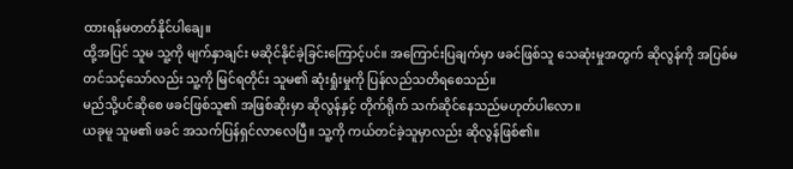ထားရန်မတတ်နိုင်ပါချေ။
ထို့အပြင် သူမ သူ့ကို မျက်နှာချင်း မဆိုင်နိုင်ခဲ့ခြင်းကြောင့်ပင်။ အကြောင်းပြချက်မှာ ဖခင်ဖြစ်သူ သေဆုံးမှုအတွက် ဆိုလွန်ကို အပြစ်မတင်သင့်သော်လည်း သူ့ကို မြင်ရတိုင်း သူမ၏ ဆုံးရှုံးမှုကို ပြန်လည်သတိရစေသည်။
မည်သို့ပင်ဆိုစေ ဖခင်ဖြစ်သူ၏ အဖြစ်ဆိုးမှာ ဆိုလွန်နှင့် တိုက်ရိုက် သက်ဆိုင်နေသည်မဟုတ်ပါလော။
ယခုမူ သူမ၏ ဖခင် အသက်ပြန်ရှင်လာလေပြီ။ သူ့ကို ကယ်တင်ခဲ့သူမှာလည်း ဆိုလွန်ဖြစ်၏။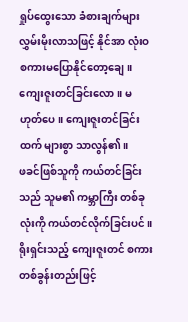ရှုပ်ထွေးသော ခံစားချက်များ လွှမ်းမိုးလာသဖြင့် နိုင်အာ လုံးဝ စကားမပြောနိုင်တော့ချေ။ ကျေးဇူးတင်ခြင်းလော။ မဟုတ်ပေ။ ကျေးဇူးတင်ခြင်းထက် များစွာ သာလွန်၏။
ဖခင်ဖြစ်သူကို ကယ်တင်ခြင်းသည် သူမ၏ ကမ္ဘာကြီး တစ်ခုလုံးကို ကယ်တင်လိုက်ခြင်းပင်။ ရိုးရှင်းသည့် ကျေးဇူးတင် စကားတစ်ခွန်းတည်းဖြင့်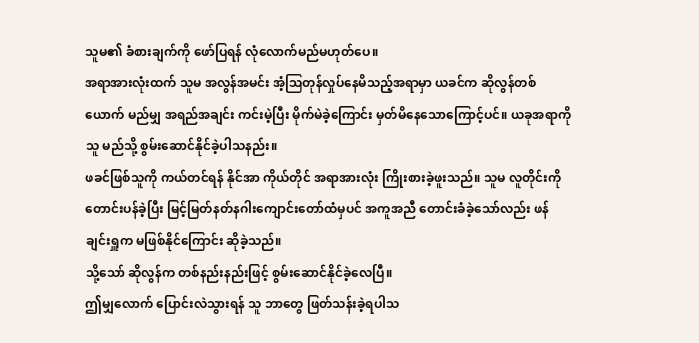သူမ၏ ခံစားချက်ကို ဖော်ပြရန် လုံလောက်မည်မဟုတ်ပေ။
အရာအားလုံးထက် သူမ အလွန်အမင်း အံ့ဩတုန်လှုပ်နေမိသည့်အရာမှာ ယခင်က ဆိုလွန်တစ်ယောက် မည်မျှ အရည်အချင်း ကင်းမဲ့ပြီး မိုက်မဲခဲ့ကြောင်း မှတ်မိနေသောကြောင့်ပင်။ ယခုအရာကို သူ မည်သို့ စွမ်းဆောင်နိုင်ခဲ့ပါသနည်း။
ဖခင်ဖြစ်သူကို ကယ်တင်ရန် နိုင်အာ ကိုယ်တိုင် အရာအားလုံး ကြိုးစားခဲ့ဖူးသည်။ သူမ လူတိုင်းကို တောင်းပန်ခဲ့ပြီး မြင့်မြတ်နတ်နဂါးကျောင်းတော်ထံမှပင် အကူအညီ တောင်းခံခဲ့သော်လည်း ဖန်ချင်းရှူက မဖြစ်နိုင်ကြောင်း ဆိုခဲ့သည်။
သို့သော် ဆိုလွန်က တစ်နည်းနည်းဖြင့် စွမ်းဆောင်နိုင်ခဲ့လေပြီ။
ဤမျှလောက် ပြောင်းလဲသွားရန် သူ ဘာတွေ ဖြတ်သန်းခဲ့ရပါသ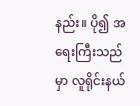နည်း။ ပို၍ အရေးကြီးသည်မှာ လူရိုင်းနယ်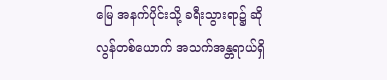မြေ အနက်ပိုင်းသို့ ခရီးသွားရာ၌ ဆိုလွန်တစ်ယောက် အသက်အန္တရာယ်ရှိ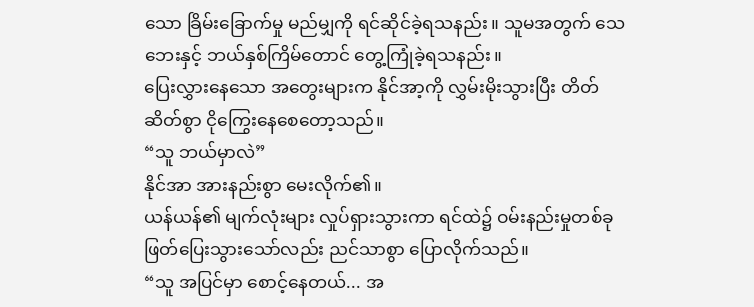သော ခြိမ်းခြောက်မှု မည်မျှကို ရင်ဆိုင်ခဲ့ရသနည်း။ သူမအတွက် သေဘေးနှင့် ဘယ်နှစ်ကြိမ်တောင် တွေ့ကြုံခဲ့ရသနည်း။
ပြေးလွှားနေသော အတွေးများက နိုင်အာ့ကို လွှမ်းမိုးသွားပြီး တိတ်ဆိတ်စွာ ငိုကြွေးနေစေတော့သည်။
“သူ ဘယ်မှာလဲ”
နိုင်အာ အားနည်းစွာ မေးလိုက်၏။
ယန်ယန်၏ မျက်လုံးများ လှုပ်ရှားသွားကာ ရင်ထဲ၌ ဝမ်းနည်းမှုတစ်ခု ဖြတ်ပြေးသွားသော်လည်း ညင်သာစွာ ပြောလိုက်သည်။
“သူ အပြင်မှာ စောင့်နေတယ်... အ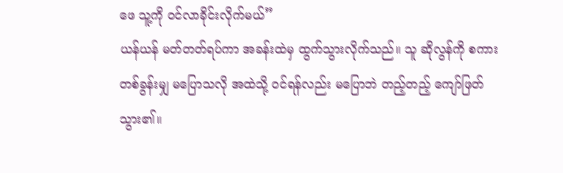ဖေ သူ့ကို ဝင်လာခိုင်းလိုက်မယ်”
ယန်ယန် မတ်တတ်ရပ်ကာ အခန်းထဲမှ ထွက်သွားလိုက်သည်။ သူ ဆိုလွန်ကို စကားတစ်ခွန်းမျှ မပြောသလို အထဲသို့ ဝင်ရန်လည်း မပြောဘဲ တည့်တည့် ကျော်ဖြတ်သွား၏။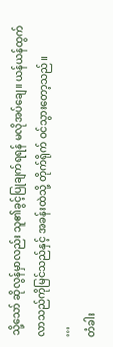သို့သော် ဆိုလွန်မှာလည်း သူ၏ခွင့်ပြုချက်ရရန် မလိုအပ်ချေ။ ယန်ယန်ထွက်လာသည်ကိုမြင်သည်နှင့် အခန်းထဲသို့ တိုက်ရိုက် ဝင်သွားတော့သည်။
…
တံခါး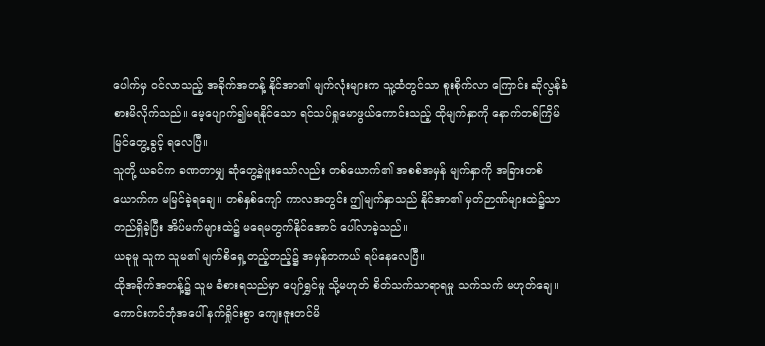ပေါက်မှ ဝင်လာသည့် အခိုက်အတန့် နိုင်အာ၏ မျက်လုံးများက သူ့ထံတွင်သာ စူးစိုက်လာ ကြောင်း ဆိုလွန်ခံစားမိလိုက်သည်။ မေ့ပျောက်၍မရနိုင်သော ရင်သပ်ရှုမောဖွယ်ကောင်းသည့် ထိုမျက်နှာကို နောက်တစ်ကြိမ် မြင်တွေ့ခွင့် ရလေပြီ။
သူတို့ ယခင်က ခဏတာမျှ ဆုံတွေ့ခဲ့ဖူးသော်လည်း တစ်ယောက်၏ အစစ်အမှန် မျက်နှာကို အခြားတစ်ယောက်က မမြင်ခဲ့ရချေ။ တစ်နှစ်ကျော် ကာလအတွင်း ဤမျက်နှာသည် နိုင်အာ၏ မှတ်ဉာဏ်များထဲ၌သာ တည်ရှိခဲ့ပြီး အိပ်မက်များထဲ၌ မရေမတွက်နိုင်အောင် ပေါ်လာခဲ့သည်။
ယခုမူ သူက သူမ၏ မျက်စိရှေ့တည့်တည့်၌ အမှန်တကယ် ရပ်နေလေပြီ။
ထိုအခိုက်အတန့်၌ သူမ ခံစားရသည်မှာ ပျော်ရွှင်မှု သို့မဟုတ် စိတ်သက်သာရာရမှု သက်သက် မဟုတ်ချေ။ ကောင်းကင်ဘုံအပေါ် နက်ရှိုင်းစွာ ကျေးဇူးတင်မိ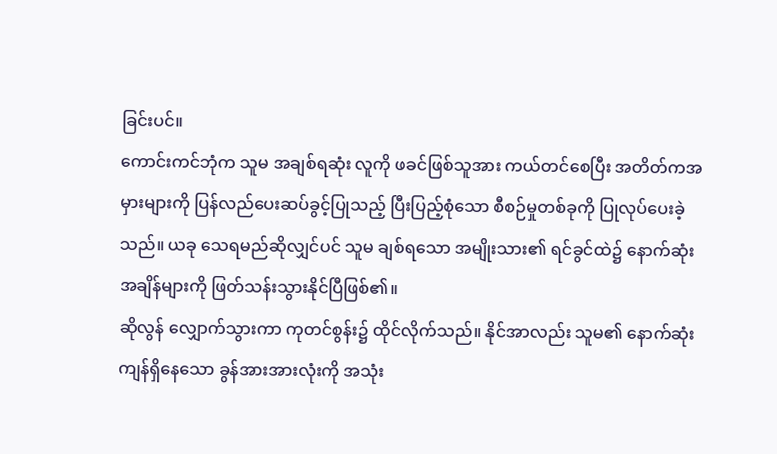ခြင်းပင်။
ကောင်းကင်ဘုံက သူမ အချစ်ရဆုံး လူကို ဖခင်ဖြစ်သူအား ကယ်တင်စေပြီး အတိတ်ကအမှားများကို ပြန်လည်ပေးဆပ်ခွင့်ပြုသည့် ပြီးပြည့်စုံသော စီစဉ်မှုတစ်ခုကို ပြုလုပ်ပေးခဲ့သည်။ ယခု သေရမည်ဆိုလျှင်ပင် သူမ ချစ်ရသော အမျိုးသား၏ ရင်ခွင်ထဲ၌ နောက်ဆုံးအချိန်များကို ဖြတ်သန်းသွားနိုင်ပြီဖြစ်၏။
ဆိုလွန် လျှောက်သွားကာ ကုတင်စွန်း၌ ထိုင်လိုက်သည်။ နိုင်အာလည်း သူမ၏ နောက်ဆုံးကျန်ရှိနေသော ခွန်အားအားလုံးကို အသုံး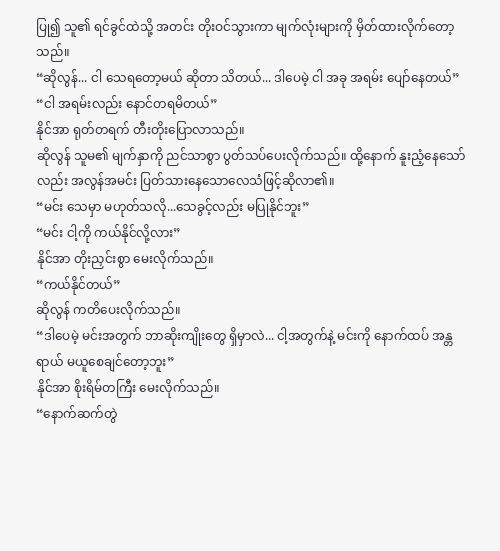ပြု၍ သူ၏ ရင်ခွင်ထဲသို့ အတင်း တိုးဝင်သွားကာ မျက်လုံးများကို မှိတ်ထားလိုက်တော့သည်။
“ဆိုလွန်... ငါ သေရတော့မယ် ဆိုတာ သိတယ်... ဒါပေမဲ့ ငါ အခု အရမ်း ပျော်နေတယ်”
“ငါ အရမ်းလည်း နောင်တရမိတယ်”
နိုင်အာ ရုတ်တရက် တီးတိုးပြောလာသည်။
ဆိုလွန် သူမ၏ မျက်နှာကို ညင်သာစွာ ပွတ်သပ်ပေးလိုက်သည်။ ထို့နောက် နူးညံ့နေသော်လည်း အလွန်အမင်း ပြတ်သားနေသောလေသံဖြင့်ဆိုလာ၏။
“မင်း သေမှာ မဟုတ်သလို...သေခွင့်လည်း မပြုနိုင်ဘူး”
“မင်း ငါ့ကို ကယ်နိုင်လို့လား”
နိုင်အာ တိုးညှင်းစွာ မေးလိုက်သည်။
“ကယ်နိုင်တယ်”
ဆိုလွန် ကတိပေးလိုက်သည်။
“ဒါပေမဲ့ မင်းအတွက် ဘာဆိုးကျိုးတွေ ရှိမှာလဲ... ငါ့အတွက်နဲ့ မင်းကို နောက်ထပ် အန္တရာယ် မယူစေချင်တော့ဘူး”
နိုင်အာ စိုးရိမ်တကြီး မေးလိုက်သည်။
“နောက်ဆက်တွဲ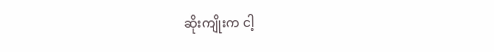ဆိုးကျိုးက ငါ့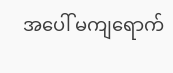အပေါ် မကျရောက်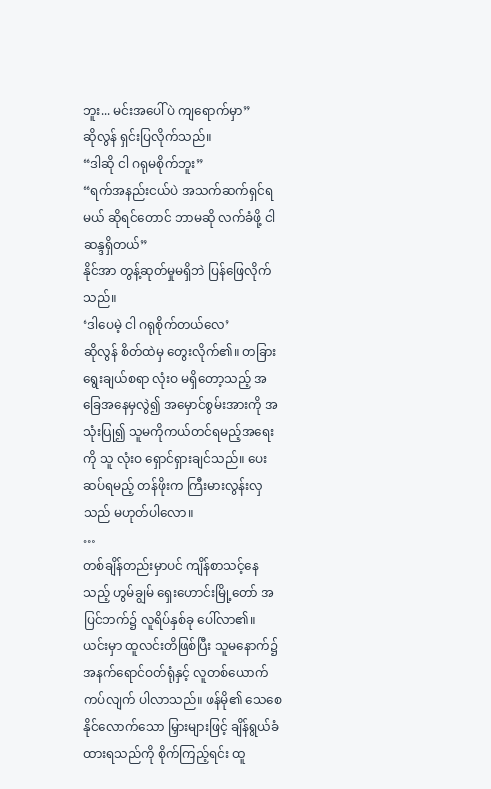ဘူး... မင်းအပေါ်ပဲ ကျရောက်မှာ”
ဆိုလွန် ရှင်းပြလိုက်သည်။
“ဒါဆို ငါ ဂရုမစိုက်ဘူး”
“ရက်အနည်းငယ်ပဲ အသက်ဆက်ရှင်ရမယ် ဆိုရင်တောင် ဘာမဆို လက်ခံဖို့ ငါ ဆန္ဒရှိတယ်”
နိုင်အာ တွန့်ဆုတ်မှုမရှိဘဲ ပြန်ဖြေလိုက်သည်။
‘ဒါပေမဲ့ ငါ ဂရုစိုက်တယ်လေ’
ဆိုလွန် စိတ်ထဲမှ တွေးလိုက်၏။ တခြား ရွေးချယ်စရာ လုံးဝ မရှိတော့သည့် အခြေအနေမှလွဲ၍ အမှောင်စွမ်းအားကို အသုံးပြု၍ သူမကိုကယ်တင်ရမည့်အရေးကို သူ လုံးဝ ရှောင်ရှားချင်သည်။ ပေးဆပ်ရမည့် တန်ဖိုးက ကြီးမားလွန်းလှသည် မဟုတ်ပါလော။
…
တစ်ချိန်တည်းမှာပင် ကျိန်စာသင့်နေသည့် ဟွမ်ချွမ် ရှေးဟောင်းမြို့တော် အပြင်ဘက်၌ လူရိပ်နှစ်ခု ပေါ်လာ၏။
ယင်းမှာ ထူလင်းတိဖြစ်ပြီး သူမနောက်၌ အနက်ရောင်ဝတ်ရုံနှင့် လူတစ်ယောက် ကပ်လျက် ပါလာသည်။ ဖန်မို၏ သေစေနိုင်လောက်သော မြှားများဖြင့် ချိန်ရွယ်ခံထားရသည်ကို စိုက်ကြည့်ရင်း ထူ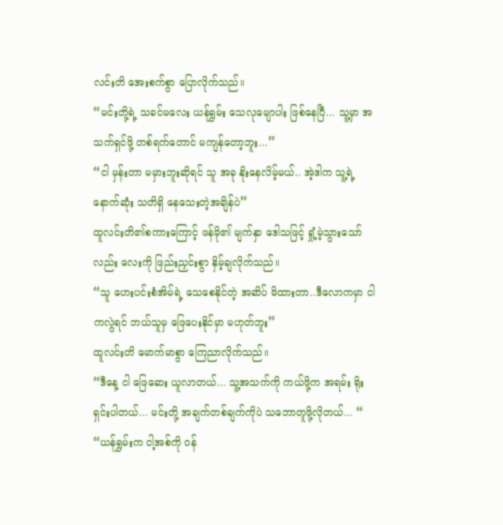လင်းတိ အေးစက်စွာ ပြောလိုက်သည်။
“မင်းတို့ရဲ့ သခင်မလေး ယန်ရွှမ်း သေလုမျောပါး ဖြစ်နေပြီ... သူ့မှာ အသက်ရှင်ဖို့ တစ်ရက်တောင် မကျန်တော့ဘူး...”
“ငါ မှန်းတာ မမှားဘူးဆိုရင် သူ အခု နိုးနေလိမ့်မယ်.. အဲ့ဒါက သူ့ရဲ့ နောက်ဆုံး သတိရှိ နေသေးတဲ့အချိန်ပဲ”
ထူလင်းတိ၏စကားကြောင့် ဖန်မို၏ မျက်နှာ ဒေါသဖြင့် ရှုံ့မဲ့သွားသော်လည်း လေးကို ဖြည်းညှင်းစွာ နှိမ့်ချလိုက်သည်။
“သူ ဟေးပင်းစံအိမ်ရဲ့ သေစေနိုင်တဲ့ အဆိပ် မိထားတာ..ဒီလောကမှာ ငါကလွဲရင် ဘယ်သူမှ ဖြေပေးနိုင်မှာ မဟုတ်ဘူး”
ထူလင်းတိ မောက်မာစွာ ကြေညာလိုက်သည်။
“ဒီနေ့ ငါ ဖြေဆေး ယူလာတယ်... သူ့အသက်ကို ကယ်ဖို့က အရမ်း ရိုးရှင်းပါတယ်... မင်းတို့ အချက်တစ်ချက်ကိုပဲ သဘောတူဖို့လိုတယ်... “
“ယန်ရွှမ်းက ငါ့အစ်ကို ဝန်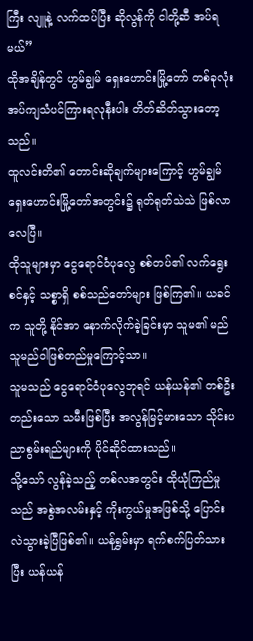ကြီး လျူနဲ့ လက်ထပ်ပြီး ဆိုလွန်ကို ငါတို့ဆီ အပ်ရမယ်”
ထိုအချိန်တွင် ဟွမ်ချွမ် ရှေးဟောင်းမြို့တော် တစ်ခုလုံး အပ်ကျသံပင်ကြားရလုနီးပါး တိတ်ဆိတ်သွားတော့သည်။
ထူလင်းတိ၏ တောင်းဆိုချက်များကြောင့် ဟွမ်ချွမ် ရှေးဟောင်းမြို့တော်အတွင်း၌ ရုတ်ရုတ်သဲသဲ ဖြစ်လာလေပြီ။
ထိုသူများမှာ ငွေရောင်ဝံပုလွေ စစ်တပ်၏ လက်ရွေးစင်နှင့် သစ္စာရှိ စစ်သည်တော်များ ဖြစ်ကြ၏။ ယခင်က သူတို့ နိုင်အာ နောက်လိုက်ခဲ့ခြင်းမှာ သူမ၏ မည်သူမည်ဝါဖြစ်တည်မှုကြောင့်သာ။
သူမသည် ငွေရောင်ဝံပုလွေဘုရင် ယန်ယန်၏ တစ်ဦးတည်းသော သမီးဖြစ်ပြီး အလွန်မြင့်မားသော သိုင်းပညာစွမ်းရည်များကို ပိုင်ဆိုင်ထားသည်။
သို့သော် လွန်ခဲ့သည့် တစ်လအတွင်း ထိုယုံကြည်မှုသည် အစွဲအလမ်းနှင့် ကိုးကွယ်မှုအဖြစ်သို့ ပြောင်းလဲသွားခဲ့ပြီဖြစ်၏။ ယန်ရွှမ်းမှာ ရက်စက်ပြတ်သားပြီး ယန်ယန်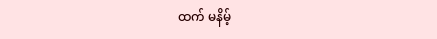ထက် မနိမ့်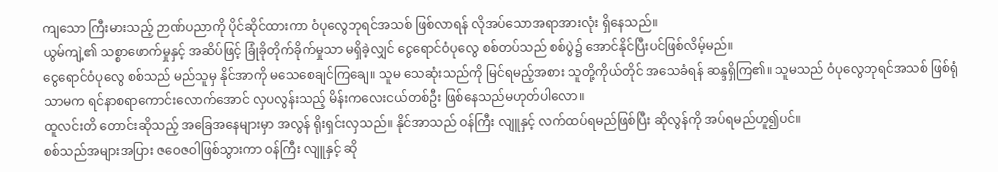ကျသော ကြီးမားသည့် ဉာဏ်ပညာကို ပိုင်ဆိုင်ထားကာ ဝံပုလွေဘုရင်အသစ် ဖြစ်လာရန် လိုအပ်သောအရာအားလုံး ရှိနေသည်။
ယွမ်ကျဲ့၏ သစ္စာဖောက်မှုနှင့် အဆိပ်ဖြင့် ခြုံခိုတိုက်ခိုက်မှုသာ မရှိခဲ့လျှင် ငွေရောင်ဝံပုလွေ စစ်တပ်သည် စစ်ပွဲ၌ အောင်နိုင်ပြီးပင်ဖြစ်လိမ့်မည်။
ငွေရောင်ဝံပုလွေ စစ်သည် မည်သူမှ နိုင်အာကို မသေစေချင်ကြချေ။ သူမ သေဆုံးသည်ကို မြင်ရမည့်အစား သူတို့ကိုယ်တိုင် အသေခံရန် ဆန္ဒရှိကြ၏။ သူမသည် ဝံပုလွေဘုရင်အသစ် ဖြစ်ရုံသာမက ရင်နာစရာကောင်းလောက်အောင် လှပလွန်းသည့် မိန်းကလေးငယ်တစ်ဦး ဖြစ်နေသည်မဟုတ်ပါလော။
ထူလင်းတိ တောင်းဆိုသည့် အခြေအနေများမှာ အလွန် ရိုးရှင်းလှသည်။ နိုင်အာသည် ဝန်ကြီး လျူနှင့် လက်ထပ်ရမည်ဖြစ်ပြီး ဆိုလွန်ကို အပ်ရမည်ဟူ၍ပင်။
စစ်သည်အများအပြား ဇဝေဇဝါဖြစ်သွားကာ ဝန်ကြီး လျူနှင့် ဆို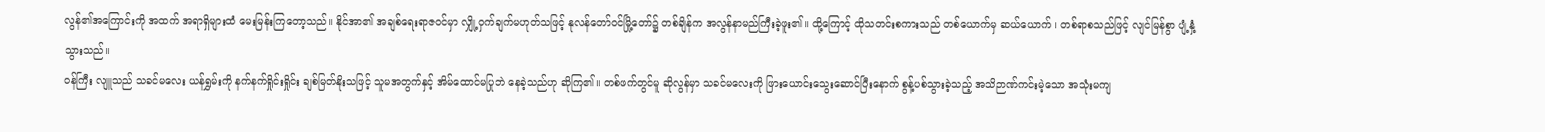လွန်၏အကြောင်းကို အထက် အရာရှိများထံ မေးမြန်းကြတော့သည်။ နိုင်အာ၏ အချစ်ရေးရာဇဝင်မှာ လျှို့ဝှက်ချက်မဟုတ်သဖြင့် နုလန်တော်ဝင်မြို့တော်၌ တစ်ချိန်က အလွန်နာမည်ကြီးခဲ့ဖူး၏။ ထို့ကြောင့် ထိုသတင်းစကားသည် တစ်ယောက်မှ ဆယ်ယောက် ၊ တစ်ရာစသည်ဖြင့် လျင်မြန်စွာ ပျံ့နှံ့သွားသည်။
ဝန်ကြီး လျူသည် သခင်မလေး ယန်ရွှမ်းကို နက်နက်ရှိုင်းရှိုင်း ချစ်မြတ်နိုးသဖြင့် သူမအတွက်နှင့် အိမ်ထောင်မပြုဘဲ နေခဲ့သည်ဟု ဆိုကြ၏။ တစ်ဖက်တွင်မူ ဆိုလွန်မှာ သခင်မလေးကို ဖြားယောင်းသွေးဆောင်ပြီးနောက် စွန့်ပစ်သွားခဲ့သည့် အသိဉာဏ်ကင်းမဲ့သော အသုံးမကျ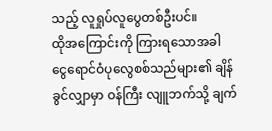သည့် လူရှုပ်လူပွေတစ်ဦးပင်။
ထိုအကြောင်းကို ကြားရသောအခါ ငွေရောင်ဝံပုလွေစစ်သည်များ၏ ချိန်ခွင်လျှာမှာ ဝန်ကြီး လျူဘက်သို့ ချက်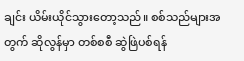ချင်း ယိမ်းယိုင်သွားတော့သည်။ စစ်သည်များအတွက် ဆိုလွန်မှာ တစ်စစီ ဆွဲဖြဲပစ်ရန်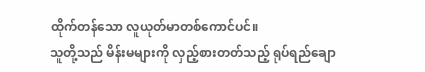ထိုက်တန်သော လူယုတ်မာတစ်ကောင်ပင်။
သူတို့သည် မိန်းမများကို လှည့်စားတတ်သည့် ရုပ်ရည်ချော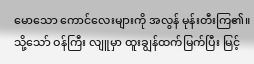မောသော ကောင်လေးများကို အလွန် မုန်းတီးကြ၏။ သို့သော် ဝန်ကြီး လျူမှာ ထူးချွန်ထက်မြက်ပြီး မြင့်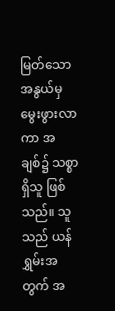မြတ်သောအနွယ်မှ မွေးဖွားလာကာ အချစ်၌ သစ္စာရှိသူ ဖြစ်သည်။ သူသည် ယန်ရွှမ်းအတွက် အ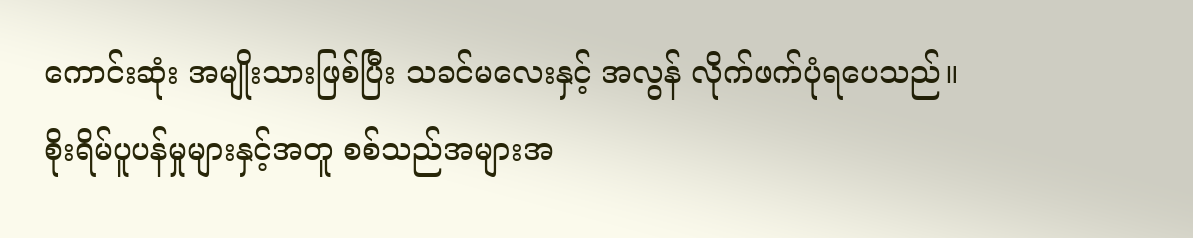ကောင်းဆုံး အမျိုးသားဖြစ်ပြီး သခင်မလေးနှင့် အလွန် လိုက်ဖက်ပုံရပေသည်။
စိုးရိမ်ပူပန်မှုများနှင့်အတူ စစ်သည်အများအ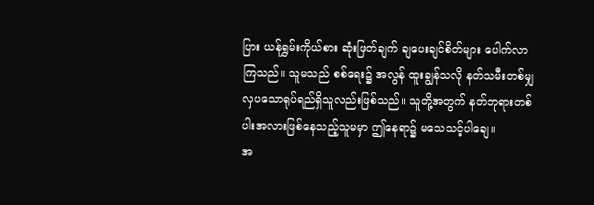ပြား ယန်ရွှမ်းကိုယ်စား ဆုံးဖြတ်ချက် ချပေးချင်စိတ်များ ပေါက်လာကြသည်။ သူမသည် စစ်ရေး၌ အလွန် ထူးချွန်သလို နတ်သမီးတစ်မျှ လှပသောရုပ်ရည်ရှိသူလည်းဖြစ်သည်။ သူတို့အတွက် နတ်ဘုရားတစ်ပါးအလားဖြစ်နေသည့်သူမမှာ ဤနေရာ၌ မသေသင့်ပါချေ။
အ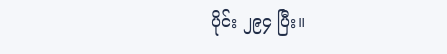ပိုင်း ၂၉၄ ပြီး။